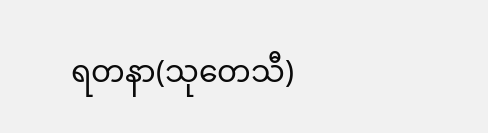ရတနာ(သုတေသီ)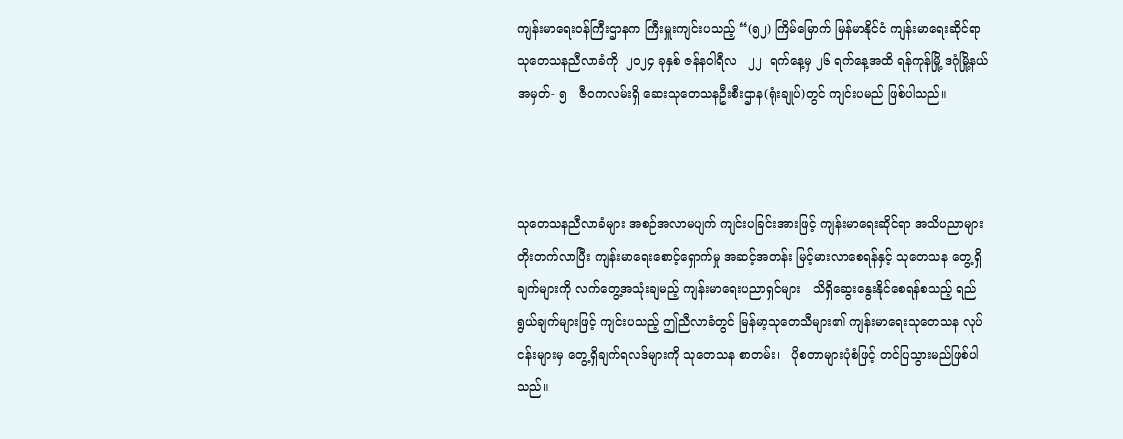ကျန်းမာရေးဝန်ကြီးဌာနက ကြီးမှူးကျင်းပသည့် “(၅၂) ကြိမ်မြောက် မြန်မာနိုင်ငံ ကျန်းမာရေးဆိုင်ရာ သုတေသနညီလာခံကို  ၂၀၂၄ ခုနှစ် ဇန်နဝါရီလ   ၂၂  ရက်နေ့မှ ၂၆ ရက်နေ့အထိ ရန်ကုန်မြို့ ဒဂုံမြို့နယ် အမှတ်- ၅   ဇီဝကလမ်းရှိ ဆေးသုတေသနဦးစီးဌာန(ရုံးချုပ်)တွင် ကျင်းပမည် ဖြစ်ပါသည်။



သုတေသနညီလာခံများ အစဉ်အလာမပျက် ကျင်းပခြင်းအားဖြင့် ကျန်းမာရေးဆိုင်ရာ အသိပညာများ တိုးတက်လာပြီး ကျန်းမာရေးစောင့်ရှောက်မှု အဆင့်အတန်း မြင့်မားလာစေရန်နှင့် သုတေသန တွေ့ရှိချက်များကို လက်တွေ့အသုံးချမည့် ကျန်းမာရေးပညာရှင်များ   သိရှိဆွေးနွေးနိုင်စေရန်စသည့် ရည်ရွယ်ချက်များဖြင့် ကျင်းပသည့် ဤညီလာခံတွင် မြန်မာ့သုတေသီများ၏ ကျန်းမာရေးသုတေသန လုပ်ငန်းများမှ တွေ့ရှိချက်ရလဒ်များကို သုတေသန စာတမ်း၊   ပိုစတာများပုံစံဖြင့် တင်ပြသွားမည်ဖြစ်ပါသည်။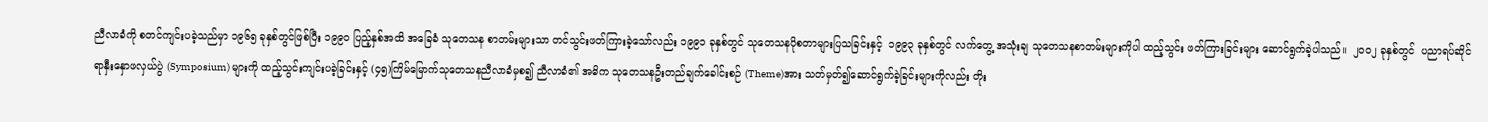ညီလာခံကို စတင်ကျင်းပခဲ့သည်မှာ ၁၉၆၅ ခုနှစ်တွင်ဖြစ်ပြီး ၁၉၉၀ ပြည့်နှစ်အထိ အခြေခံ သုတေသန စာတမ်းများသာ တင်သွင်းဖတ်ကြားခဲ့သော်လည်း ၁၉၉၁ ခုနှစ်တွင် သုတေသနပိုစတာများပြသခြင်းနှင့်  ၁၉၉၃ ခုနှစ်တွင် လက်တွေ့ အသုံးချ သုတေသနစာတမ်းများကိုပါ ထည့်သွင်း ဖတ်ကြားခြင်းများ ဆောင်ရွက်ခဲ့ပါသည်။  ၂၀၀၂ ခုနှစ်တွင်  ပညာရပ်ဆိုင်ရာနှီးနှောဖလှယ်ပွဲ (Symposium) များကို ထည့်သွင်းကျင်းပခဲ့ခြင်းနှင့် (၄၅)ကြိမ်မြောက်သုတေသနညီလာခံမှစ၍ ညီလာခံ၏ အဓိက သုတေသနဦးတည်ချက်ခေါင်းစဉ် (Theme)အား သတ်မှတ်၍ဆောင်ရွက်ခဲ့ခြင်းများကိုလည်း တိုး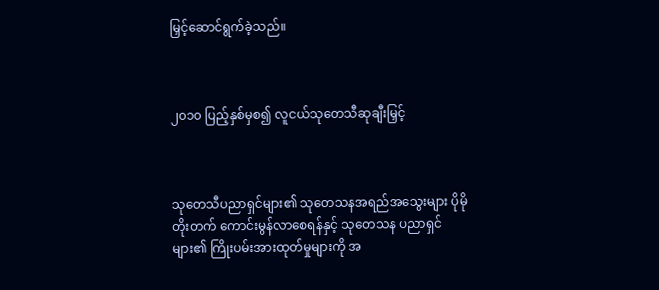မြှင့်ဆောင်ရွက်ခဲ့သည်။



၂၀၁၀ ပြည့်နှစ်မှစ၍ လူငယ်သုတေသီဆုချီးမြှင့်



သုတေသီပညာရှင်များ၏ သုတေသနအရည်အသွေးများ ပိုမိုတိုးတက် ကောင်းမွန်လာစေရန်နှင့် သုတေသန ပညာရှင်များ၏ ကြိုးပမ်းအားထုတ်မှုများကို အ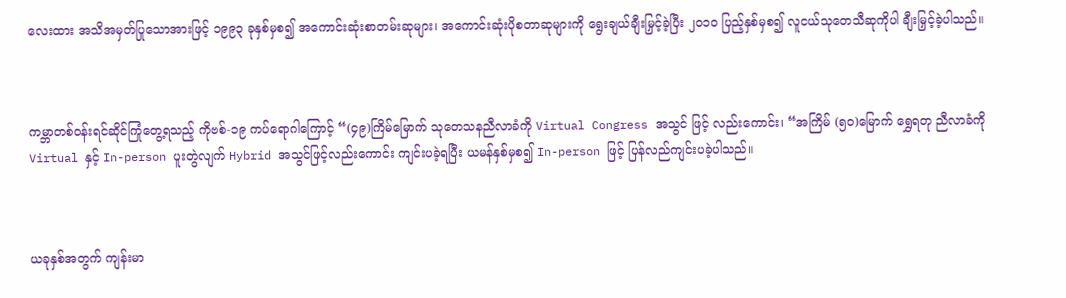လေးထား အသိအမှတ်ပြုသောအားဖြင့် ၁၉၉၃ ခုနှစ်မှစ၍ အကောင်းဆုံးစာတမ်းဆုများ၊ အကောင်းဆုံးပိုစတာဆုများကို ရွေးချယ်ချီးမြှင့်ခဲ့ပြီး ၂၀၁၀ ပြည့်နှစ်မှစ၍ လူငယ်သုတေသီဆုကိုပါ ချီးမြှင့်ခဲ့ပါသည်။



ကမ္ဘာတစ်ဝန်းရင်ဆိုင်ကြုံတွေ့ရသည့် ကိုဗစ်-၁၉ ကပ်ရောဂါကြောင့် “(၄၉)ကြိမ်မြောက် သုတေသနညီလာခံကို Virtual Congress အသွင် ဖြင့် လည်းကောင်း၊ “အကြိမ် (၅၀)မြောက် ရွှေရတု ညီလာခံကို Virtual နှင့် In-person ပူးတွဲလျက် Hybrid အသွင်ဖြင့်လည်းကောင်း ကျင်းပခဲ့ရပြီး ယမန်နှစ်မှစ၍ In-person ဖြင့် ပြန်လည်ကျင်းပခဲ့ပါသည်။



ယခုနှစ်အတွက် ကျန်းမာ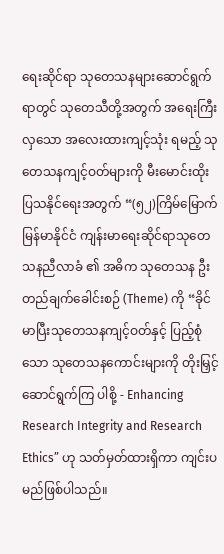ရေးဆိုင်ရာ သုတေသနများဆောင်ရွက်ရာတွင် သုတေသီတို့အတွက် အရေးကြီးလှသော အလေးထားကျင့်သုံး ရမည့် သုတေသနကျင့်ဝတ်များကို မီးမောင်းထိုး ပြသနိုင်ရေးအတွက် “(၅၂)ကြိမ်မြောက် မြန်မာနိုင်ငံ ကျန်းမာရေးဆိုင်ရာသုတေသနညီလာခံ ၏ အဓိက သုတေသန ဦးတည်ချက်ခေါင်းစဉ် (Theme) ကို “ခိုင်မာပြီးသုတေသနကျင့်ဝတ်နှင့် ပြည့်စုံသော သုတေသနကောင်းများကို တိုးမြှင့်ဆောင်ရွက်ကြ ပါစို့ - Enhancing Research Integrity and Research Ethics” ဟု သတ်မှတ်ထားရှိကာ ကျင်းပ မည်ဖြစ်ပါသည်။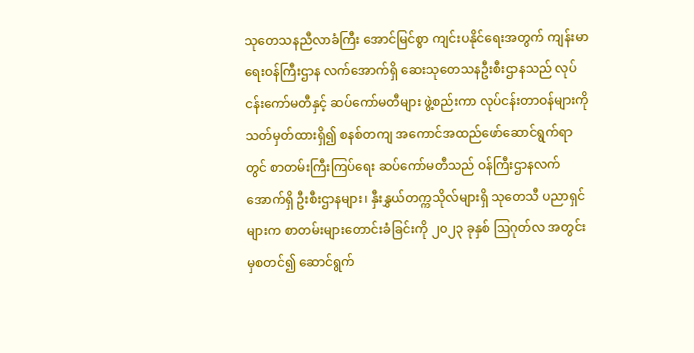သုတေသနညီလာခံကြီး အောင်မြင်စွာ ကျင်းပနိုင်ရေးအတွက် ကျန်းမာရေးဝန်ကြီးဌာန လက်အောက်ရှိ ဆေးသုတေသနဦးစီးဌာနသည် လုပ်ငန်းကော်မတီနှင့် ဆပ်ကော်မတီများ ဖွဲ့စည်းကာ လုပ်ငန်းတာဝန်များကို သတ်မှတ်ထားရှိ၍ စနစ်တကျ အကောင်အထည်ဖော်ဆောင်ရွက်ရာတွင် စာတမ်းကြီးကြပ်ရေး ဆပ်ကော်မတီသည် ဝန်ကြီးဌာနလက်အောက်ရှိ ဦးစီးဌာနများ၊ နှီးနွှယ်တက္ကသိုလ်များရှိ သုတေသီ ပညာရှင်များက စာတမ်းများတောင်းခံခြင်းကို ၂၀၂၃ ခုနှစ် ဩဂုတ်လ အတွင်းမှစတင်၍ ဆောင်ရွက်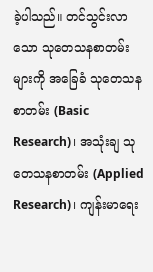ခဲ့ပါသည်။ တင်သွင်းလာသော သုတေသနစာတမ်းများကို အခြေခံ သုတေသနစာတမ်း (Basic Research)၊ အသုံးချ သုတေသနစာတမ်း (Applied Research)၊ ကျန်းမာရေး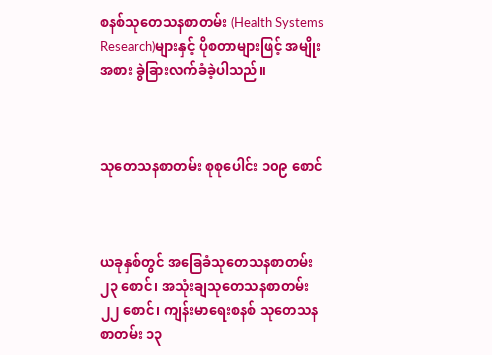စနစ်သုတေသနစာတမ်း (Health Systems Research)များနှင့် ပိုစတာများဖြင့် အမျိုးအစား ခွဲခြားလက်ခံခဲ့ပါသည်။



သုတေသနစာတမ်း စုစုပေါင်း ၁၀၉ စောင်



ယခုနှစ်တွင် အခြေခံသုတေသနစာတမ်း ၂၃ စောင်၊ အသုံးချသုတေသနစာတမ်း ၂၂ စောင်၊ ကျန်းမာရေးစနစ် သုတေသနစာတမ်း ၁၃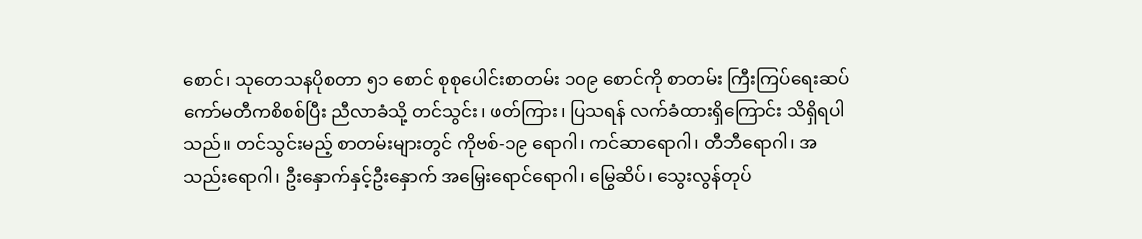စောင်၊ သုတေသနပိုစတာ ၅၁ စောင် စုစုပေါင်းစာတမ်း ၁၀၉ စောင်ကို စာတမ်း ကြီးကြပ်ရေးဆပ်ကော်မတီကစိစစ်ပြီး ညီလာခံသို့ တင်သွင်း၊ ဖတ်ကြား၊ ပြသရန် လက်ခံထားရှိကြောင်း သိရှိရပါသည်။ တင်သွင်းမည့် စာတမ်းများတွင် ကိုဗစ်-၁၉ ရောဂါ၊ ကင်ဆာရောဂါ၊ တီဘီရောဂါ၊ အသည်းရောဂါ၊ ဦးနှောက်နှင့်ဦးနှောက် အမြှေးရောင်ရောဂါ၊ မြွေဆိပ်၊ သွေးလွန်တုပ်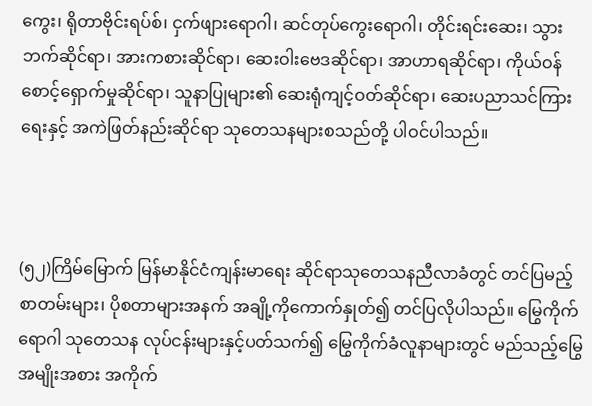ကွေး၊ ရိုတာဗိုင်းရပ်စ်၊ ငှက်ဖျားရောဂါ၊ ဆင်တုပ်ကွေးရောဂါ၊ တိုင်းရင်းဆေး၊ သွားဘက်ဆိုင်ရာ၊ အားကစားဆိုင်ရာ၊ ဆေးဝါးဗေဒဆိုင်ရာ၊ အာဟာရဆိုင်ရာ၊ ကိုယ်ဝန်စောင့်ရှောက်မှုဆိုင်ရာ၊ သူနာပြုများ၏ ဆေးရုံကျင့်ဝတ်ဆိုင်ရာ၊ ဆေးပညာသင်ကြားရေးနှင့် အကဲဖြတ်နည်းဆိုင်ရာ သုတေသနများစသည်တို့ ပါဝင်ပါသည်။



(၅၂)ကြိမ်မြောက် မြန်မာနိုင်ငံကျန်းမာရေး ဆိုင်ရာသုတေသနညီလာခံတွင် တင်ပြမည့် စာတမ်းများ၊ ပိုစတာများအနက် အချို့ကိုကောက်နှုတ်၍ တင်ပြလိုပါသည်။ မြွေကိုက်ရောဂါ သုတေသန လုပ်ငန်းများနှင့်ပတ်သက်၍ မြွေကိုက်ခံလူနာများတွင် မည်သည့်မြွေအမျိုးအစား အကိုက်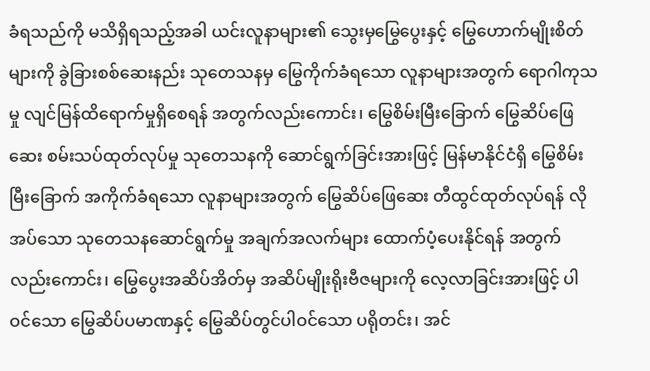ခံရသည်ကို မသိရှိရသည့်အခါ ယင်းလူနာများ၏ သွေးမှမြွေပွေးနှင့် မြွေဟောက်မျိုးစိတ်များကို ခွဲခြားစစ်ဆေးနည်း သုတေသနမှ မြွေကိုက်ခံရသော လူနာများအတွက် ရောဂါကုသမှု လျင်မြန်ထိရောက်မှုရှိစေရန် အတွက်လည်းကောင်း၊ မြွေစိမ်းမြီးခြောက် မြွေဆိပ်ဖြေဆေး စမ်းသပ်ထုတ်လုပ်မှု သုတေသနကို ဆောင်ရွက်ခြင်းအားဖြင့် မြန်မာနိုင်ငံရှိ မြွေစိမ်းမြီးခြောက် အကိုက်ခံရသော လူနာများအတွက် မြွေဆိပ်ဖြေဆေး တီထွင်ထုတ်လုပ်ရန် လိုအပ်သော သုတေသနဆောင်ရွက်မှု အချက်အလက်များ ထောက်ပံ့ပေးနိုင်ရန် အတွက်လည်းကောင်း၊ မြွေပွေးအဆိပ်အိတ်မှ အဆိပ်မျိုးရိုးဗီဇများကို လေ့လာခြင်းအားဖြင့် ပါဝင်သော မြွေဆိပ်ပမာဏနှင့် မြွေဆိပ်တွင်ပါဝင်သော ပရိုတင်း၊ အင်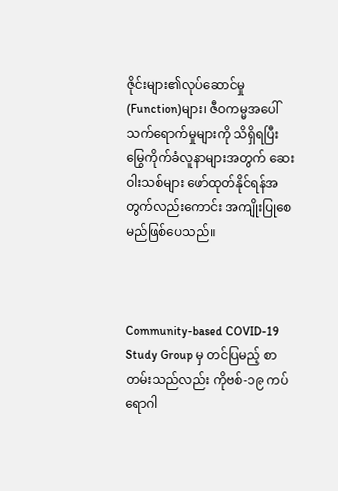ဇိုင်းများ၏လုပ်ဆောင်မှု (Function)များ၊ ဇီဝကမ္မအပေါ် သက်ရောက်မှုများကို သိရှိရပြီး မြွေကိုက်ခံလူနာများအတွက် ဆေးဝါးသစ်များ ဖော်ထုတ်နိုင်ရန်အတွက်လည်းကောင်း အကျိုးပြုစေမည်ဖြစ်ပေသည်။



Community-based COVID-19 Study Group မှ တင်ပြမည့် စာတမ်းသည်လည်း ကိုဗစ်-၁၉ ကပ်ရောဂါ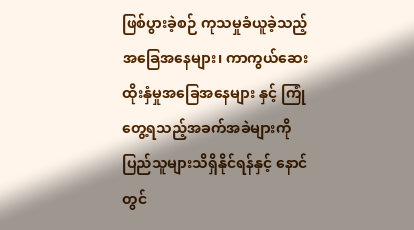ဖြစ်ပွားခဲ့စဉ် ကုသမှုခံယူခဲ့သည့်အခြေအနေများ၊ ကာကွယ်ဆေးထိုးနှံမှုအခြေအနေများ နှင့် ကြုံတွေ့ရသည့်အခက်အခဲများကို ပြည်သူများသိရှိနိုင်ရန်နှင့် နောင်တွင်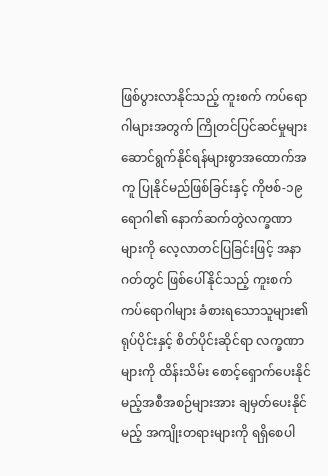ဖြစ်ပွားလာနိုင်သည့် ကူးစက် ကပ်ရောဂါများအတွက် ကြိုတင်ပြင်ဆင်မှုများ ဆောင်ရွက်နိုင်ရန်များစွာအထောက်အကူ ပြုနိုင်မည်ဖြစ်ခြင်းနှင့် ကိုဗစ်-၁၉ ရောဂါ၏ နောက်ဆက်တွဲလက္ခဏာများကို လေ့လာတင်ပြခြင်းဖြင့် အနာဂတ်တွင် ဖြစ်ပေါ်နိုင်သည့် ကူးစက် ကပ်ရောဂါများ ခံစားရသောသူများ၏ ရုပ်ပိုင်းနှင့် စိတ်ပိုင်းဆိုင်ရာ လက္ခဏာများကို ထိန်းသိမ်း စောင့်ရှောက်ပေးနိုင်မည့်အစီအစဉ်များအား ချမှတ်ပေးနိုင်မည့် အကျိုးတရားများကို ရရှိစေပါ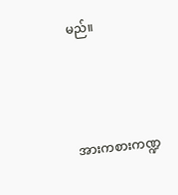မည်။



အားကစားကဏ္ဍ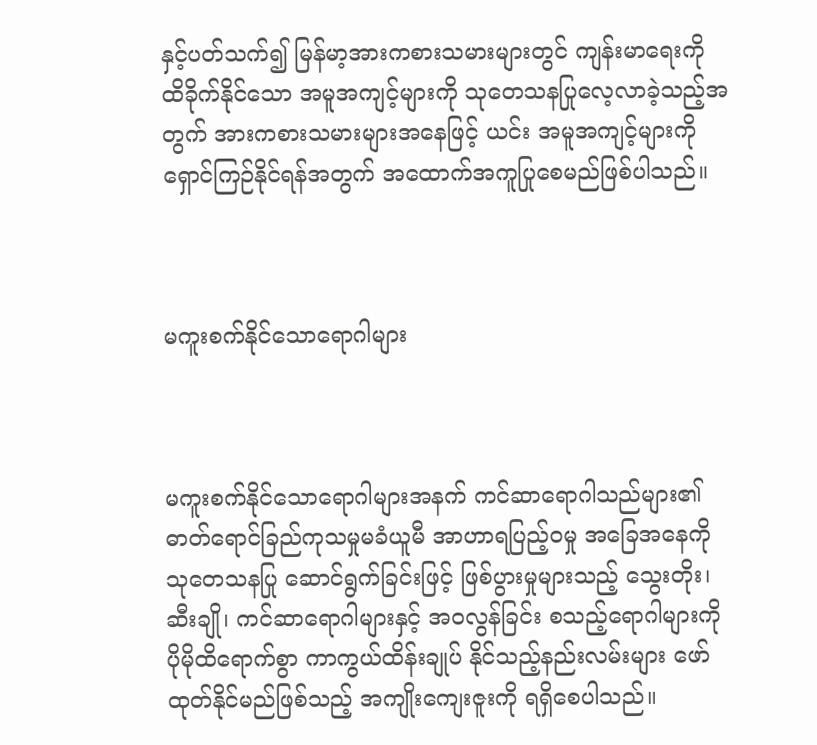နှင့်ပတ်သက်၍ မြန်မာ့အားကစားသမားများတွင် ကျန်းမာရေးကို ထိခိုက်နိုင်သော အမူအကျင့်များကို သုတေသနပြုလေ့လာခဲ့သည့်အတွက် အားကစားသမားများအနေဖြင့် ယင်း အမူအကျင့်များကို ရှောင်ကြဉ်နိုင်ရန်အတွက် အထောက်အကူပြုစေမည်ဖြစ်ပါသည်။



မကူးစက်နိုင်သောရောဂါများ



မကူးစက်နိုင်သောရောဂါများအနက် ကင်ဆာရောဂါသည်များ၏ ဓာတ်ရောင်ခြည်ကုသမှုမခံယူမီ အာဟာရပြည့်ဝမှု အခြေအနေကို သုတေသနပြု ဆောင်ရွက်ခြင်းဖြင့် ဖြစ်ပွားမှုများသည့် သွေးတိုး၊ ဆီးချို၊ ကင်ဆာရောဂါများနှင့် အဝလွန်ခြင်း စသည့်ရောဂါများကို ပိုမိုထိရောက်စွာ ကာကွယ်ထိန်းချုပ် နိုင်သည့်နည်းလမ်းများ ဖော်ထုတ်နိုင်မည်ဖြစ်သည့် အကျိုးကျေးဇူးကို ရရှိစေပါသည်။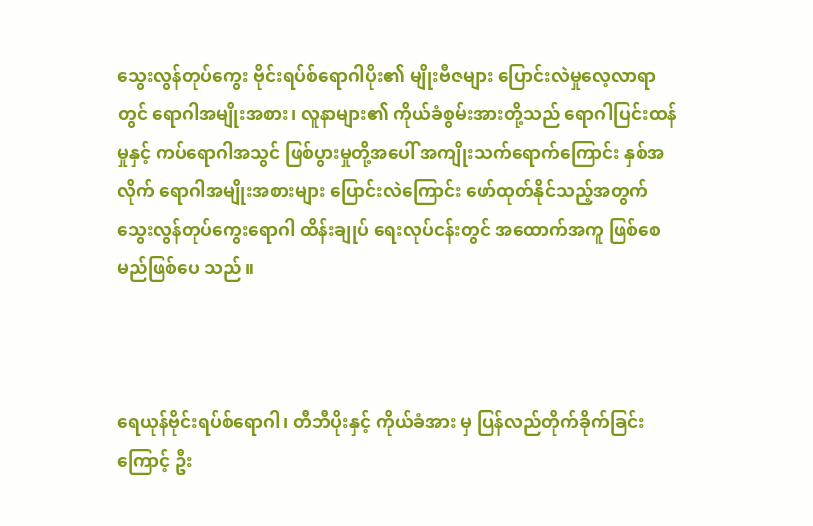သွေးလွန်တုပ်ကွေး ဗိုင်းရပ်စ်ရောဂါပိုး၏ မျိုးဗီဇများ ပြောင်းလဲမှုလေ့လာရာတွင် ရောဂါအမျိုးအစား၊ လူနာများ၏ ကိုယ်ခံစွမ်းအားတို့သည် ရောဂါပြင်းထန်မှုနှင့် ကပ်ရောဂါအသွင် ဖြစ်ပွားမှုတို့အပေါ် အကျိုးသက်ရောက်ကြောင်း နှစ်အလိုက် ရောဂါအမျိုးအစားများ ပြောင်းလဲကြောင်း ဖော်ထုတ်နိုင်သည့်အတွက် သွေးလွန်တုပ်ကွေးရောဂါ ထိန်းချုပ် ရေးလုပ်ငန်းတွင် အထောက်အကူ ဖြစ်စေမည်ဖြစ်ပေ သည်။



ရေယုန်ဗိုင်းရပ်စ်ရောဂါ၊ တီဘီပိုးနှင့် ကိုယ်ခံအား မှ ပြန်လည်တိုက်ခိုက်ခြင်းကြောင့် ဦး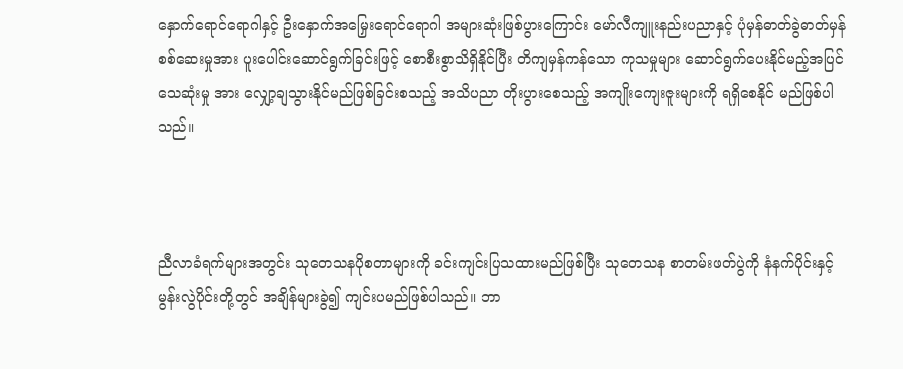နှောက်ရောင်ရောဂါနှင့် ဦးနှောက်အမြှေးရောင်ရောဂါ အများဆုံးဖြစ်ပွားကြောင်း မော်လီကျူးနည်းပညာနှင့် ပုံမှန်ဓာတ်ခွဲဓာတ်မှန် စစ်ဆေးမှုအား ပူးပေါင်းဆောင်ရွက်ခြင်းဖြင့် စောစီးစွာသိရှိနိုင်ပြီး တိကျမှန်ကန်သော ကုသမှုများ ဆောင်ရွက်ပေးနိုင်မည့်အပြင် သေဆုံးမှု အား လျှော့ချသွားနိုင်မည်ဖြစ်ခြင်းစသည့် အသိပညာ တိုးပွားစေသည့် အကျိုးကျေးဇူးများကို ရရှိစေနိုင် မည်ဖြစ်ပါသည်။



ညီလာခံရက်များအတွင်း သုတေသနပိုစတာများကို ခင်းကျင်းပြသထားမည်ဖြစ်ပြီး သုတေသန စာတမ်းဖတ်ပွဲကို နံနက်ပိုင်းနှင့် မွန်းလွဲပိုင်းတို့တွင် အချိန်များခွဲ၍ ကျင်းပမည်ဖြစ်ပါသည်။ ဘာ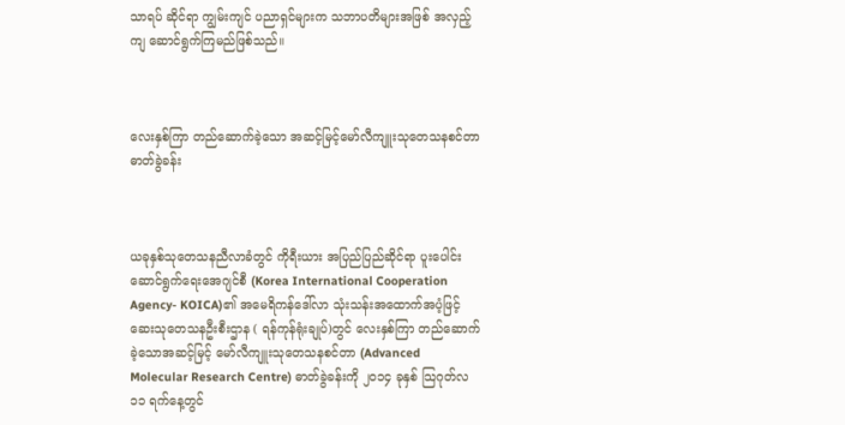သာရပ် ဆိုင်ရာ ကျွမ်းကျင် ပညာရှင်များက သဘာပတိများအဖြစ် အလှည့်ကျ ဆောင်ရွက်ကြမည်ဖြစ်သည်။



လေးနှစ်ကြာ တည်ဆောက်ခဲ့သော အဆင့်မြင့်မော်လီကျူးသုတေသနစင်တာ ဓာတ်ခွဲခန်း



ယခုနှစ်သုတေသနညီလာခံတွင် ကိုရီးယား အပြည်ပြည်ဆိုင်ရာ ပူးပေါင်းဆောင်ရွက်ရေးအေဂျင်စီ (Korea International Cooperation Agency- KOICA)၏ အမေရိကန်ဒေါ်လာ သုံးသန်းအထောက်အပံ့ဖြင့် ဆေးသုတေသနဦးစီးဌာန ( ရန်ကုန်ရုံးချုပ်)တွင် လေးနှစ်ကြာ တည်ဆောက်ခဲ့သောအဆင့်မြင့် မော်လီကျူးသုတေသနစင်တာ (Advanced Molecular Research Centre) ဓာတ်ခွဲခန်းကို ၂၀၁၄ ခုနှစ် သြဂုတ်လ ၁၁ ရက်နေ့တွင်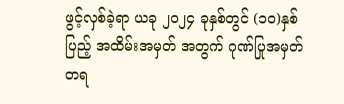ဖွင့်လှစ်ခဲ့ရာ ယခု ၂၀၂၄ ခုနှစ်တွင် (၁၀)နှစ်ပြည့် အထိမ်းအမှတ် အတွက် ဂုဏ်ပြုအမှတ်တရ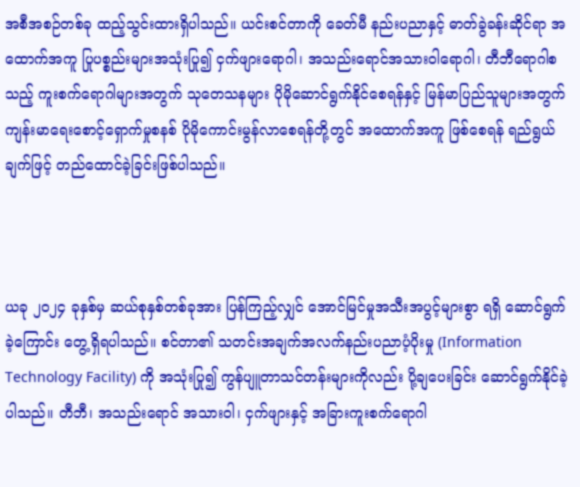အစီအစဉ်တစ်ခု ထည့်သွင်းထားရှိပါသည်။ ယင်းစင်တာကို ခေတ်မီ နည်းပညာနှင့် ဓာတ်ခွဲခန်းဆိုင်ရာ အထောက်အကူ ပြုပစ္စည်းများအသုံးပြု၍ ငှက်ဖျားရောဂါ၊ အသည်းရောင်အသားဝါရောဂါ၊ တီဘီရောဂါစသည့် ကူးစက်ရောဂါများအတွက် သုတေသနများ ပိုမိုဆောင်ရွက်နိုင်စေရန်နှင့် မြန်မာပြည်သူများအတွက် ကျန်းမာရေးစောင့်ရှောက်မှုစနစ် ပိုမိုကောင်းမွန်လာစေရန်တို့တွင် အထောက်အကူ ဖြစ်စေရန် ရည်ရွယ်ချက်ဖြင့် တည်ထောင်ခဲ့ခြင်းဖြစ်ပါသည်။



ယခု ၂၀၂၄ ခုနှစ်မှ ဆယ်စုနှစ်တစ်ခုအား ပြန်ကြည့်လျှင် အောင်မြင်မှုအသီးအပွင့်များစွာ ရရှိ ဆောင်ရွက်ခဲ့ကြောင်း တွေ့ရှိရပါသည်။ စင်တာ၏ သတင်းအချက်အလက်နည်းပညာပံ့ပိုးမှု (Information Technology Facility) ကို အသုံးပြု၍ ကွန်ပျူတာသင်တန်းများကိုလည်း ပို့ချပေးခြင်း ဆောင်ရွက်နိုင်ခဲ့ပါသည်။ တီဘီ၊ အသည်းရောင် အသားဝါ၊ ငှက်ဖျားနှင့် အခြားကူးစက်ရောဂါ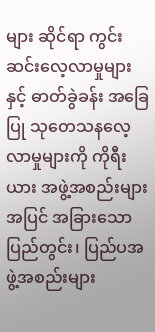များ ဆိုင်ရာ ကွင်းဆင်းလေ့လာမှုများနှင့် ဓာတ်ခွဲခန်း အခြေပြု သုတေသနလေ့လာမှုများကို ကိုရီးယား အဖွဲ့အစည်းများအပြင် အခြားသော ပြည်တွင်း၊ ပြည်ပအဖွဲ့အစည်းများ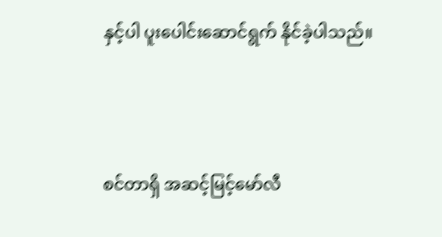နှင့်ပါ ပူးပေါင်းဆောင်ရွက် နိုင်ခဲ့ပါသည်။



စင်တာရှိ အဆင့်မြင့်မော်လီ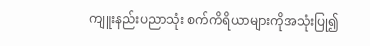ကျူးနည်းပညာသုံး စက်ကိရိယာများကိုအသုံးပြု၍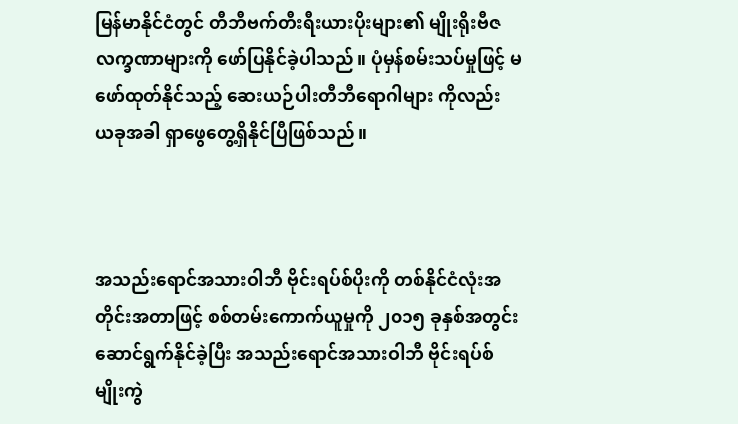မြန်မာနိုင်ငံတွင် တီဘီဗက်တီးရီးယားပိုးများ၏ မျိုးရိုးဗီဇလက္ခဏာများကို ဖော်ပြနိုင်ခဲ့ပါသည်။ ပုံမှန်စမ်းသပ်မှုဖြင့် မဖော်ထုတ်နိုင်သည့် ဆေးယဉ်ပါးတီဘီရောဂါများ ကိုလည်း ယခုအခါ ရှာဖွေတွေ့ရှိနိုင်ပြီဖြစ်သည်။



အသည်းရောင်အသားဝါဘီ ဗိုင်းရပ်စ်ပိုးကို တစ်နိုင်ငံလုံးအတိုင်းအတာဖြင့် စစ်တမ်းကောက်ယူမှုကို ၂၀၁၅ ခုနှစ်အတွင်း ဆောင်ရွက်နိုင်ခဲ့ပြီး အသည်းရောင်အသားဝါဘီ ဗိုင်းရပ်စ်မျိုးကွဲ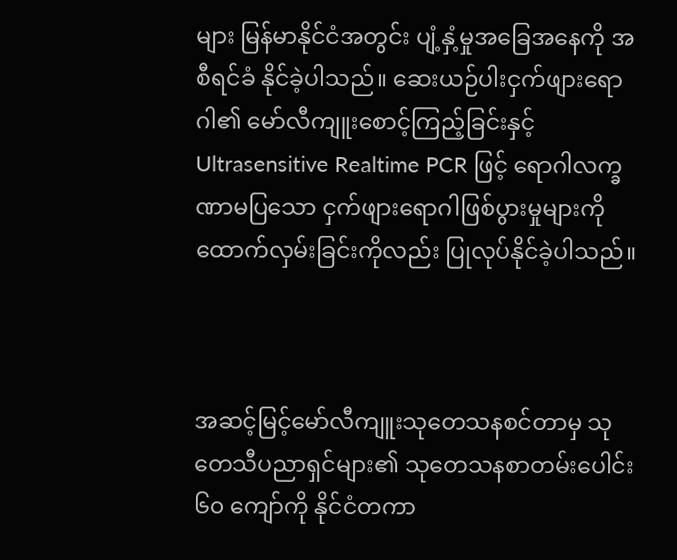များ မြန်မာနိုင်ငံအတွင်း ပျံ့နှံ့မှုအခြေအနေကို အစီရင်ခံ နိုင်ခဲ့ပါသည်။ ဆေးယဉ်ပါးငှက်ဖျားရောဂါ၏ မော်လီကျူးစောင့်ကြည့်ခြင်းနှင့် Ultrasensitive Realtime PCR ဖြင့် ရောဂါလက္ခဏာမပြသော ငှက်ဖျားရောဂါဖြစ်ပွားမှုများကို ထောက်လှမ်းခြင်းကိုလည်း ပြုလုပ်နိုင်ခဲ့ပါသည်။



အဆင့်မြင့်မော်လီကျူးသုတေသနစင်တာမှ သုတေသီပညာရှင်များ၏ သုတေသနစာတမ်းပေါင်း ၆၀ ကျော်ကို နိုင်ငံတကာ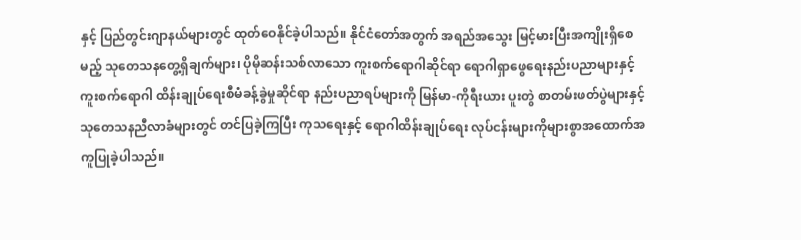နှင့် ပြည်တွင်းဂျာနယ်များတွင် ထုတ်ဝေနိုင်ခဲ့ပါသည်။ နိုင်ငံတော်အတွက် အရည်အသွေး မြင့်မားပြီးအကျိုးရှိစေမည့် သုတေသနတွေ့ရှိချက်များ၊ ပိုမိုဆန်းသစ်လာသော ကူးစက်ရောဂါဆိုင်ရာ ရောဂါရှာဖွေရေးနည်းပညာများနှင့် ကူးစက်ရောဂါ ထိန်းချုပ်ရေးစီမံခန့်ခွဲမှုဆိုင်ရာ နည်းပညာရပ်များကို မြန်မာ-ကိုရီးယား ပူးတွဲ စာတမ်းဖတ်ပွဲများနှင့် သုတေသနညီလာခံများတွင် တင်ပြခဲ့ကြပြီး ကုသရေးနှင့် ရောဂါထိန်းချုပ်ရေး လုပ်ငန်းများကိုများစွာအထောက်အကူပြုခဲ့ပါသည်။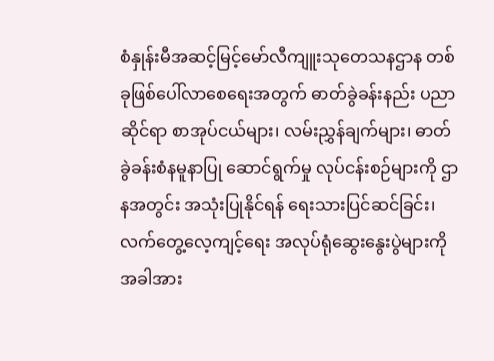စံနှုန်းမီအဆင့်မြင့်မော်လီကျူးသုတေသနဌာန တစ်ခုဖြစ်ပေါ်လာစေရေးအတွက် ဓာတ်ခွဲခန်းနည်း ပညာဆိုင်ရာ စာအုပ်ငယ်များ၊ လမ်းညွှန်ချက်များ၊ ဓာတ်ခွဲခန်းစံနမူနာပြု ဆောင်ရွက်မှု လုပ်ငန်းစဉ်များကို ဌာနအတွင်း အသုံးပြုနိုင်ရန် ရေးသားပြင်ဆင်ခြင်း၊ လက်တွေ့လေ့ကျင့်ရေး အလုပ်ရုံဆွေးနွေးပွဲများကို အခါအား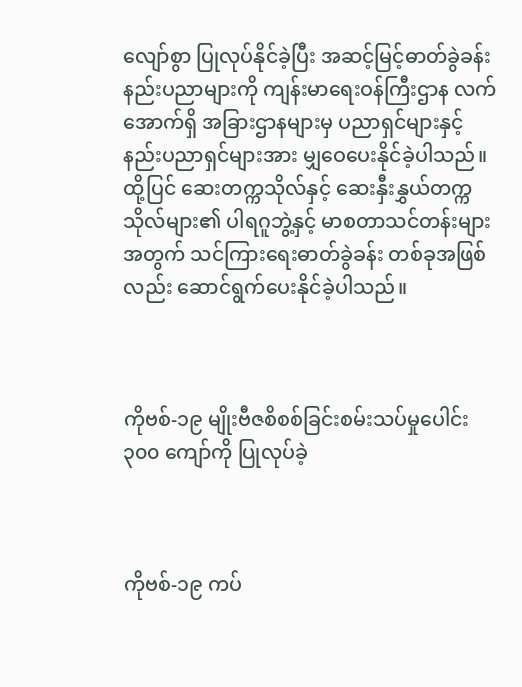လျော်စွာ ပြုလုပ်နိုင်ခဲ့ပြီး အဆင့်မြင့်ဓာတ်ခွဲခန်းနည်းပညာများကို ကျန်းမာရေးဝန်ကြီးဌာန လက်အောက်ရှိ အခြားဌာနများမှ ပညာရှင်များနှင့် နည်းပညာရှင်များအား မျှဝေပေးနိုင်ခဲ့ပါသည်။ ထို့ပြင် ဆေးတက္ကသိုလ်နှင့် ဆေးနှီးနွှယ်တက္ကသိုလ်များ၏ ပါရဂူဘွဲ့နှင့် မာစတာသင်တန်းများအတွက် သင်ကြားရေးဓာတ်ခွဲခန်း တစ်ခုအဖြစ်လည်း ဆောင်ရွက်ပေးနိုင်ခဲ့ပါသည်။



ကိုဗစ်-၁၉ မျိုးဗီဇစိစစ်ခြင်းစမ်းသပ်မှုပေါင်း ၃၀၀ ကျော်ကို ပြုလုပ်ခဲ့



ကိုဗစ်-၁၉ ကပ်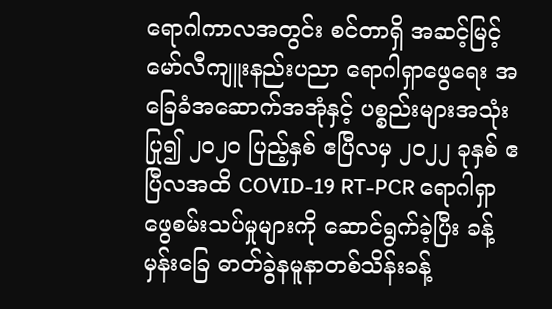ရောဂါကာလအတွင်း စင်တာရှိ အဆင့်မြင့် မော်လီကျူးနည်းပညာ ရောဂါရှာဖွေရေး အခြေခံအဆောက်အအုံနှင့် ပစ္စည်းများအသုံးပြု၍ ၂၀၂၀ ပြည့်နှစ် ဧပြီလမှ ၂၀၂၂ ခုနှစ် ဧပြီလအထိ COVID-19 RT-PCR ရောဂါရှာဖွေစမ်းသပ်မှုများကို ဆောင်ရွက်ခဲ့ပြီး ခန့်မှန်းခြေ ဓာတ်ခွဲနမူနာတစ်သိန်းခန့်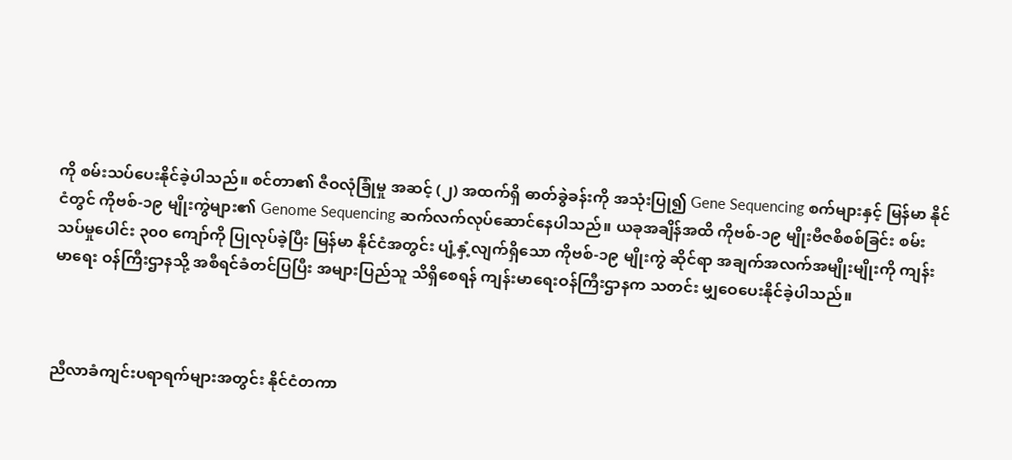ကို စမ်းသပ်ပေးနိုင်ခဲ့ပါသည်။ စင်တာ၏ ဇီဝလုံခြုံမှု အဆင့် (၂) အထက်ရှိ ဓာတ်ခွဲခန်းကို အသုံးပြု၍ Gene Sequencing စက်များနှင့် မြန်မာ နိုင်ငံတွင် ကိုဗစ်-၁၉ မျိုးကွဲများ၏ Genome Sequencing ဆက်လက်လုပ်ဆောင်နေပါသည်။ ယခုအချိန်အထိ ကိုဗစ်-၁၉ မျိုးဗီဇစိစစ်ခြင်း စမ်းသပ်မှုပေါင်း ၃၀၀ ကျော်ကို ပြုလုပ်ခဲ့ပြီး မြန်မာ နိုင်ငံအတွင်း ပျံ့နှံ့လျက်ရှိသော ကိုဗစ်-၁၉ မျိုးကွဲ ဆိုင်ရာ အချက်အလက်အမျိုးမျိုးကို ကျန်းမာရေး ဝန်ကြီးဌာနသို့ အစီရင်ခံတင်ပြပြီး အများပြည်သူ သိရှိစေရန် ကျန်းမာရေးဝန်ကြီးဌာနက သတင်း မျှဝေပေးနိုင်ခဲ့ပါသည်။



ညီလာခံကျင်းပရာရက်များအတွင်း နိုင်ငံတကာ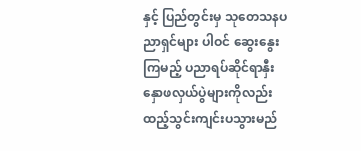နှင့် ပြည်တွင်းမှ သုတေသနပညာရှင်များ ပါဝင် ဆွေးနွေးကြမည့် ပညာရပ်ဆိုင်ရာနှီးနှောဖလှယ်ပွဲများကိုလည်း ထည့်သွင်းကျင်းပသွားမည်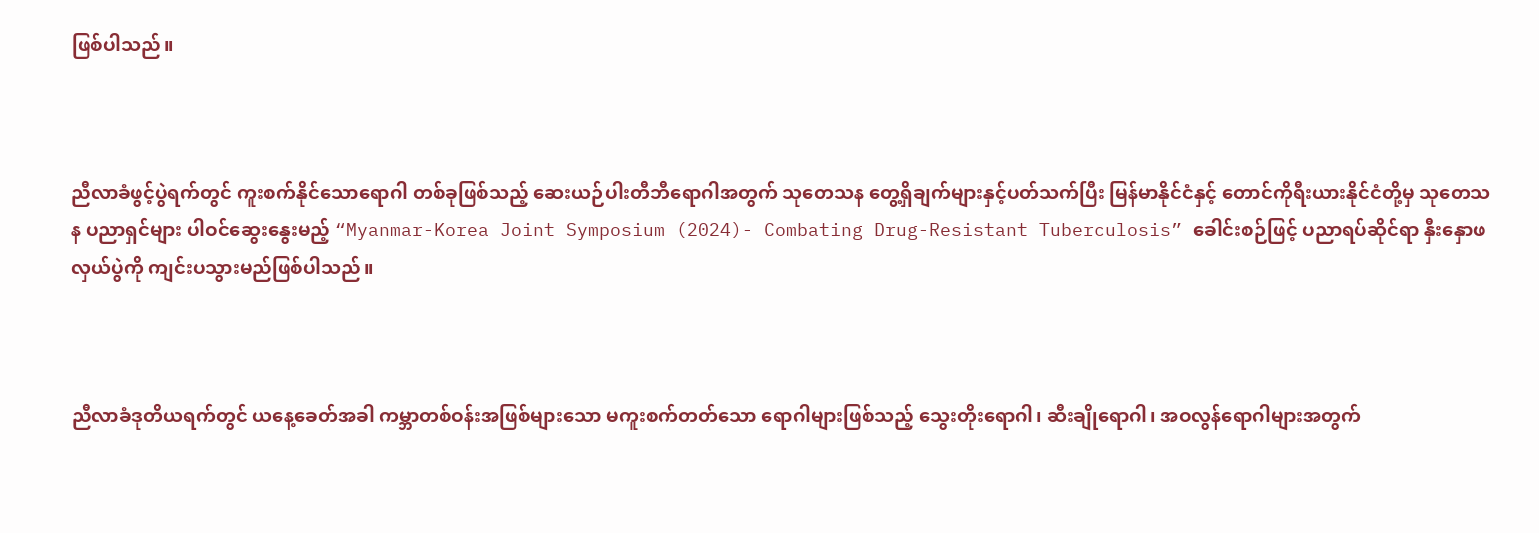ဖြစ်ပါသည်။



ညီလာခံဖွင့်ပွဲရက်တွင် ကူးစက်နိုင်သောရောဂါ တစ်ခုဖြစ်သည့် ဆေးယဉ်ပါးတီဘီရောဂါအတွက် သုတေသန တွေ့ရှိချက်များနှင့်ပတ်သက်ပြီး မြန်မာနိုင်ငံနှင့် တောင်ကိုရီးယားနိုင်ငံတို့မှ သုတေသန ပညာရှင်များ ပါဝင်ဆွေးနွေးမည့် “Myanmar-Korea Joint Symposium (2024)- Combating Drug-Resistant Tuberculosis” ခေါင်းစဉ်ဖြင့် ပညာရပ်ဆိုင်ရာ နှီးနှောဖလှယ်ပွဲကို ကျင်းပသွားမည်ဖြစ်ပါသည်။



ညီလာခံဒုတိယရက်တွင် ယနေ့ခေတ်အခါ ကမ္ဘာတစ်ဝန်းအဖြစ်များသော မကူးစက်တတ်သော ရောဂါများဖြစ်သည့် သွေးတိုးရောဂါ၊ ဆီးချိုရောဂါ၊ အဝလွန်ရောဂါများအတွက်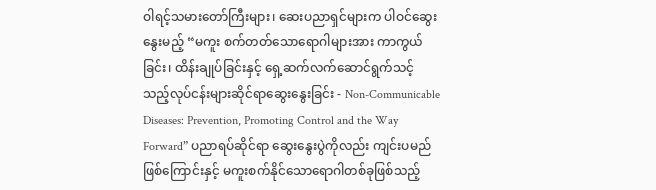ဝါရင့်သမားတော်ကြီးများ၊ ဆေးပညာရှင်များက ပါဝင်ဆွေးနွေးမည့် “မကူး စက်တတ်သောရောဂါများအား ကာကွယ်ခြင်း၊ ထိန်းချုပ်ခြင်းနှင့် ရှေ့ဆက်လက်ဆောင်ရွက်သင့် သည့်လုပ်ငန်းများဆိုင်ရာဆွေးနွေးခြင်း - Non-Communicable Diseases: Prevention, Promoting Control and the Way Forward” ပညာရပ်ဆိုင်ရာ ဆွေးနွေးပွဲကိုလည်း ကျင်းပမည်ဖြစ်ကြောင်းနှင့် မကူးစက်နိုင်သောရောဂါတစ်ခုဖြစ်သည့်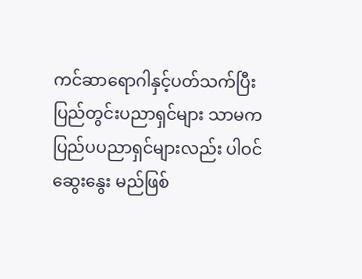ကင်ဆာရောဂါနှင့်ပတ်သက်ပြီး ပြည်တွင်းပညာရှင်များ သာမက ပြည်ပပညာရှင်များလည်း ပါဝင်ဆွေးနွေး မည်ဖြစ်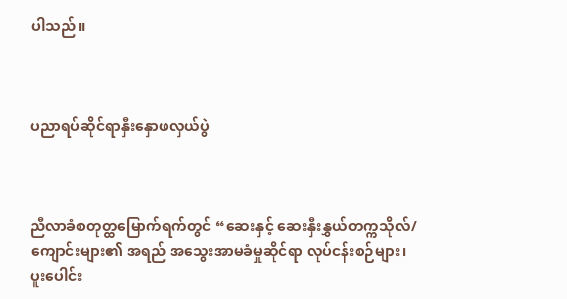ပါသည်။



ပညာရပ်ဆိုင်ရာနှီးနှောဖလှယ်ပွဲ



ညီလာခံစတုတ္ထမြောက်ရက်တွင် “ဆေးနှင့် ဆေးနှီးနွှယ်တက္ကသိုလ်/ ကျောင်းများ၏ အရည် အသွေးအာမခံမှုဆိုင်ရာ လုပ်ငန်းစဉ်များ၊ ပူးပေါင်း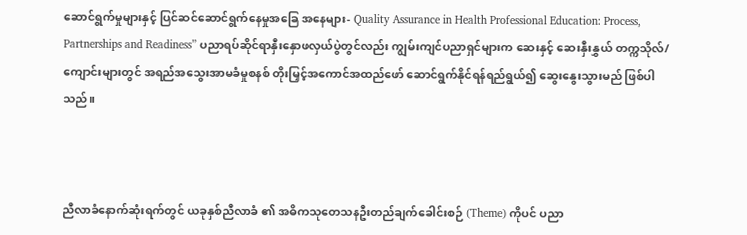ဆောင်ရွက်မှုများနှင့် ပြင်ဆင်ဆောင်ရွက်နေမှုအခြေ အနေများ- Quality Assurance in Health Professional Education: Process, Partnerships and Readiness” ပညာရပ်ဆိုင်ရာနှီးနှောဖလှယ်ပွဲတွင်လည်း ကျွမ်းကျင်ပညာရှင်များက ဆေးနှင့် ဆေးနှီးနွှယ် တက္ကသိုလ်/ကျောင်းများတွင် အရည်အသွေးအာမခံမှုစနစ် တိုးမြှင့်အကောင်အထည်ဖော် ဆောင်ရွက်နိုင်ရန်ရည်ရွယ်၍ ဆွေးနွေးသွားမည် ဖြစ်ပါသည်။



ညီလာခံနောက်ဆုံးရက်တွင် ယခုနှစ်ညီလာခံ ၏ အဓိကသုတေသနဦးတည်ချက်ခေါင်းစဉ် (Theme) ကိုပင် ပညာ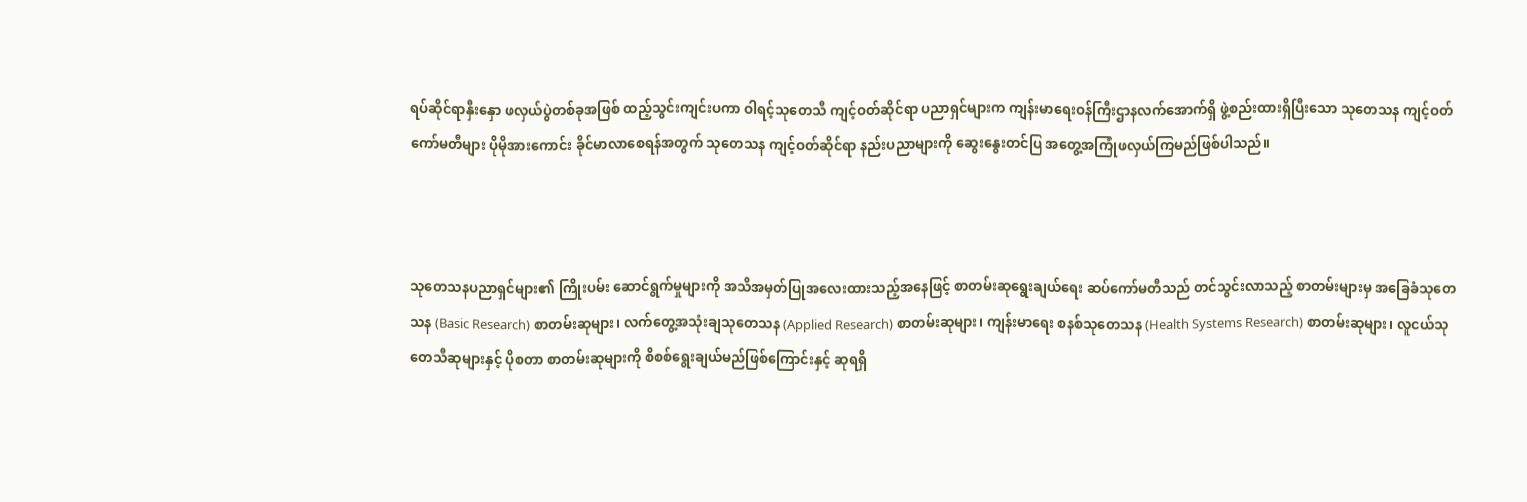ရပ်ဆိုင်ရာနှီးနှော ဖလှယ်ပွဲတစ်ခုအဖြစ် ထည့်သွင်းကျင်းပကာ ဝါရင့်သုတေသီ ကျင့်ဝတ်ဆိုင်ရာ ပညာရှင်များက ကျန်းမာရေးဝန်ကြီးဌာနလက်အောက်ရှိ ဖွဲ့စည်းထားရှိပြီးသော သုတေသန ကျင့်ဝတ်ကော်မတီများ ပိုမိုအားကောင်း ခိုင်မာလာစေရန်အတွက် သုတေသန ကျင့်ဝတ်ဆိုင်ရာ နည်းပညာများကို ဆွေးနွေးတင်ပြ အတွေ့အကြုံဖလှယ်ကြမည်ဖြစ်ပါသည်။



သုတေသနပညာရှင်များ၏ ကြိုးပမ်း ဆောင်ရွက်မှုများကို အသိအမှတ်ပြုအလေးထားသည့်အနေဖြင့် စာတမ်းဆုရွေးချယ်ရေး ဆပ်ကော်မတီသည် တင်သွင်းလာသည့် စာတမ်းများမှ အခြေခံသုတေသန (Basic Research) စာတမ်းဆုများ၊ လက်တွေ့အသုံးချသုတေသန (Applied Research) စာတမ်းဆုများ၊ ကျန်းမာရေး စနစ်သုတေသန (Health Systems Research) စာတမ်းဆုများ၊ လူငယ်သုတေသီဆုများနှင့် ပိုစတာ စာတမ်းဆုများကို စိစစ်ရွေးချယ်မည်ဖြစ်ကြောင်းနှင့် ဆုရရှိ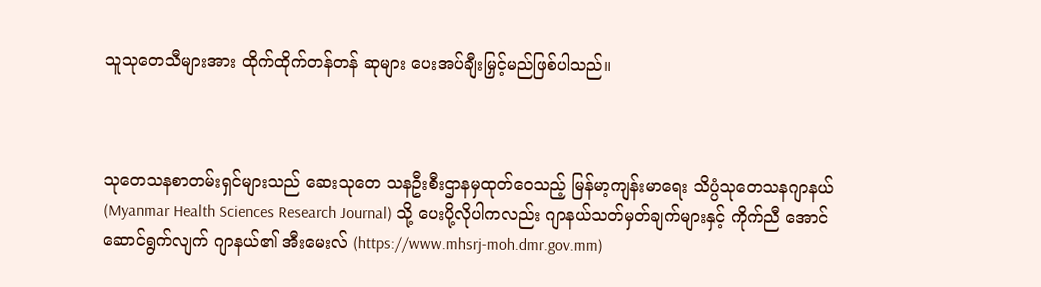သူသုတေသီများအား ထိုက်ထိုက်တန်တန် ဆုများ ပေးအပ်ချီးမြှင့်မည်ဖြစ်ပါသည်။



သုတေသနစာတမ်းရှင်များသည် ဆေးသုတေ သနဦးစီးဌာနမှထုတ်ဝေသည့် မြန်မာ့ကျန်းမာရေး သိပ္ပံသုတေသနဂျာနယ် (Myanmar Health Sciences Research Journal) သို့ ပေးပို့လိုပါကလည်း ဂျာနယ်သတ်မှတ်ချက်များနှင့် ကိုက်ညီ အောင် ဆောင်ရွက်လျက် ဂျာနယ်၏ အီးမေးလ် (https://www.mhsrj-moh.dmr.gov.mm)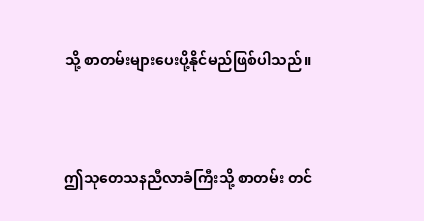သို့ စာတမ်းများပေးပို့နိုင်မည်ဖြစ်ပါသည်။



ဤသုတေသနညီလာခံကြီးသို့ စာတမ်း တင်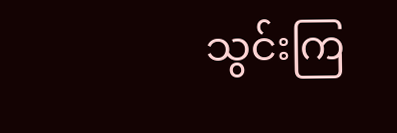သွင်းကြ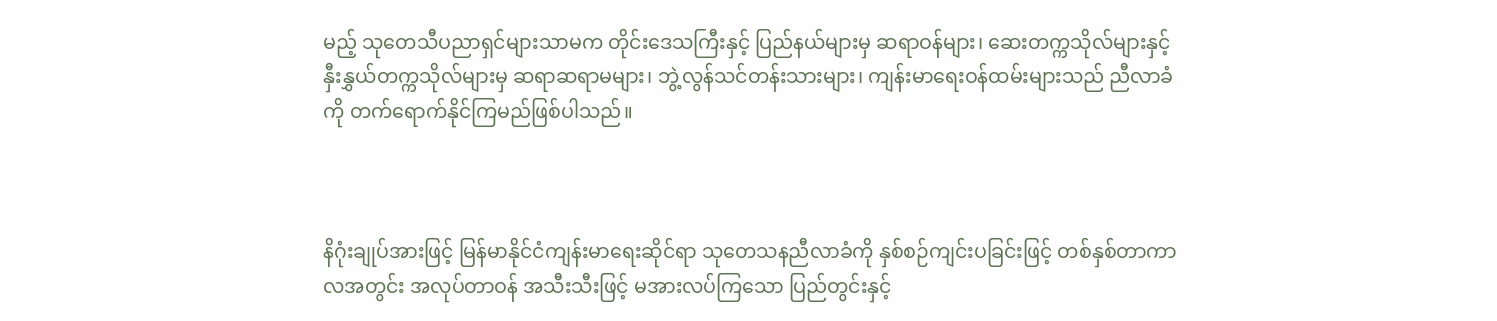မည့် သုတေသီပညာရှင်များသာမက တိုင်းဒေသကြီးနှင့် ပြည်နယ်များမှ ဆရာဝန်များ၊ ဆေးတက္ကသိုလ်များနှင့် နှီးနွှယ်တက္ကသိုလ်များမှ ဆရာဆရာမများ၊ ဘွဲ့လွန်သင်တန်းသားများ၊ ကျန်းမာရေးဝန်ထမ်းများသည် ညီလာခံကို တက်ရောက်နိုင်ကြမည်ဖြစ်ပါသည်။



နိဂုံးချုပ်အားဖြင့် မြန်မာနိုင်ငံကျန်းမာရေးဆိုင်ရာ သုတေသနညီလာခံကို နှစ်စဉ်ကျင်းပခြင်းဖြင့် တစ်နှစ်တာကာလအတွင်း အလုပ်တာဝန် အသီးသီးဖြင့် မအားလပ်ကြသော ပြည်တွင်းနှင့်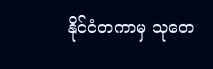နိုင်ငံတကာမှ သုတေ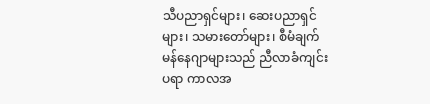သီပညာရှင်များ၊ ဆေးပညာရှင်များ၊ သမားတော်များ၊ စီမံချက်မန်နေဂျာများသည် ညီလာခံကျင်းပရာ ကာလအ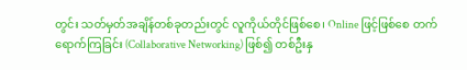တွင်း သတ်မှတ်အချိန်တစ်ခုတည်းတွင် လူကိုယ်တိုင်ဖြစ်စေ၊ Online ဖြင့်ဖြစ်စေ တက်ရောက်ကြခြင်း (Collaborative Networking) ဖြစ်၍ တစ်ဦးနှ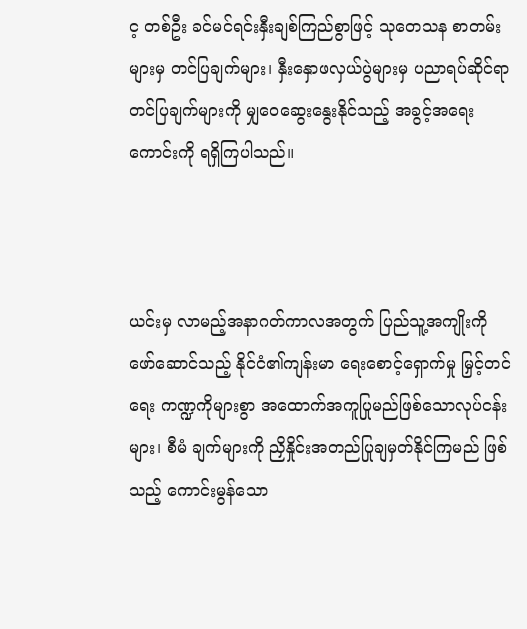င့ တစ်ဦး ခင်မင်ရင်းနှီးချစ်ကြည်စွာဖြင့် သုတေသန စာတမ်းများမှ တင်ပြချက်များ၊ နှီးနှောဖလှယ်ပွဲများမှ ပညာရပ်ဆိုင်ရာတင်ပြချက်များကို မျှဝေဆွေးနွေးနိုင်သည့် အခွင့်‌အရေးကောင်းကို ရရှိကြပါသည်။



ယင်းမှ လာမည့်အနာဂတ်ကာလအတွက် ပြည်သူ့အကျိုးကို ဖော်ဆောင်သည့် နိုင်ငံ၏ကျန်းမာ ရေးစောင့်ရှောက်မှု မြှင့်တင်ရေး ကဏ္ဍကိုများစွာ အထောက်အကူပြုမည်ဖြစ်သောလုပ်ငန်းများ၊ စီမံ ချက်များကို ညှိနှိုင်းအတည်ပြုချမှတ်နိုင်ကြမည် ဖြစ်သည့် ကောင်းမွန်သော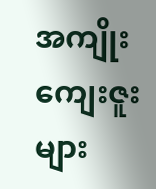အကျိုးကျေးဇူးများ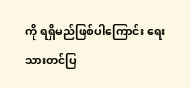ကို ရရှိမည်ဖြစ်ပါကြောင်း ရေးသားတင်ပြ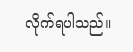လိုက်ရပါသည်။